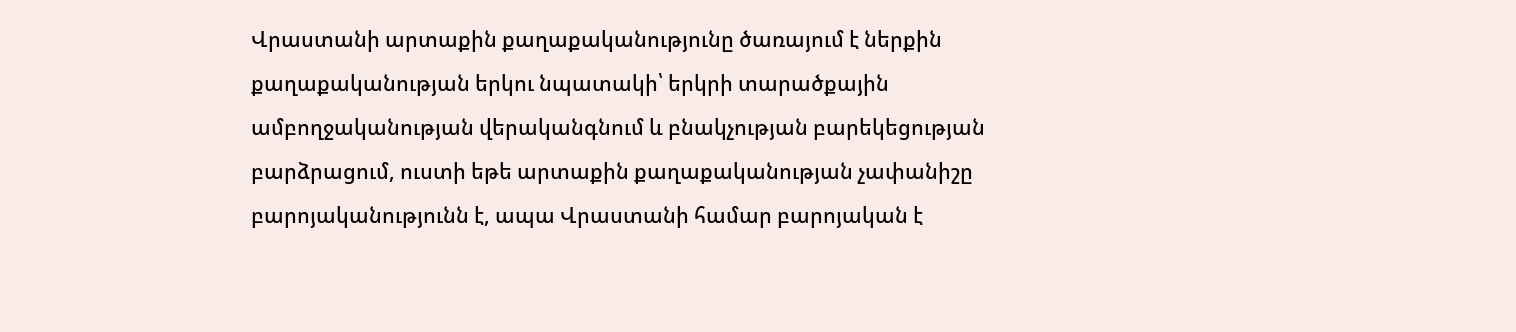Վրաստանի արտաքին քաղաքականությունը ծառայում է ներքին քաղաքականության երկու նպատակի՝ երկրի տարածքային ամբողջականության վերականգնում և բնակչության բարեկեցության բարձրացում, ուստի եթե արտաքին քաղաքականության չափանիշը բարոյականությունն է, ապա Վրաստանի համար բարոյական է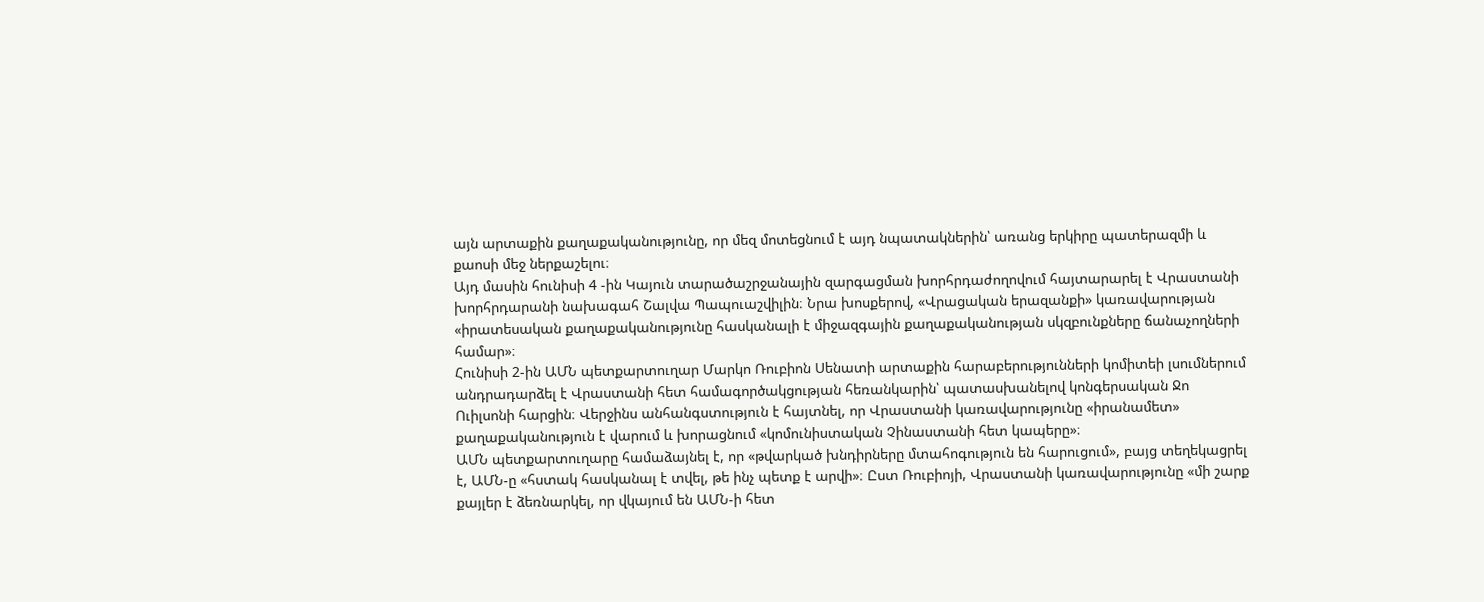այն արտաքին քաղաքականությունը, որ մեզ մոտեցնում է այդ նպատակներին՝ առանց երկիրը պատերազմի և քաոսի մեջ ներքաշելու։
Այդ մասին հունիսի 4 -ին Կայուն տարածաշրջանային զարգացման խորհրդաժողովում հայտարարել է Վրաստանի խորհրդարանի նախագահ Շալվա Պապուաշվիլին։ Նրա խոսքերով, «Վրացական երազանքի» կառավարության «իրատեսական քաղաքականությունը հասկանալի է միջազգային քաղաքականության սկզբունքները ճանաչողների համար»։
Հունիսի 2-ին ԱՄՆ պետքարտուղար Մարկո Ռուբիոն Սենատի արտաքին հարաբերությունների կոմիտեի լսումներում անդրադարձել է Վրաստանի հետ համագործակցության հեռանկարին՝ պատասխանելով կոնգերսական Ջո Ուիլսոնի հարցին։ Վերջինս անհանգստություն է հայտնել, որ Վրաստանի կառավարությունը «իրանամետ» քաղաքականություն է վարում և խորացնում «կոմունիստական Չինաստանի հետ կապերը»։
ԱՄՆ պետքարտուղարը համաձայնել է, որ «թվարկած խնդիրները մտահոգություն են հարուցում», բայց տեղեկացրել է, ԱՄՆ-ը «հստակ հասկանալ է տվել, թե ինչ պետք է արվի»։ Ըստ Ռուբիոյի, Վրաստանի կառավարությունը «մի շարք քայլեր է ձեռնարկել, որ վկայում են ԱՄՆ-ի հետ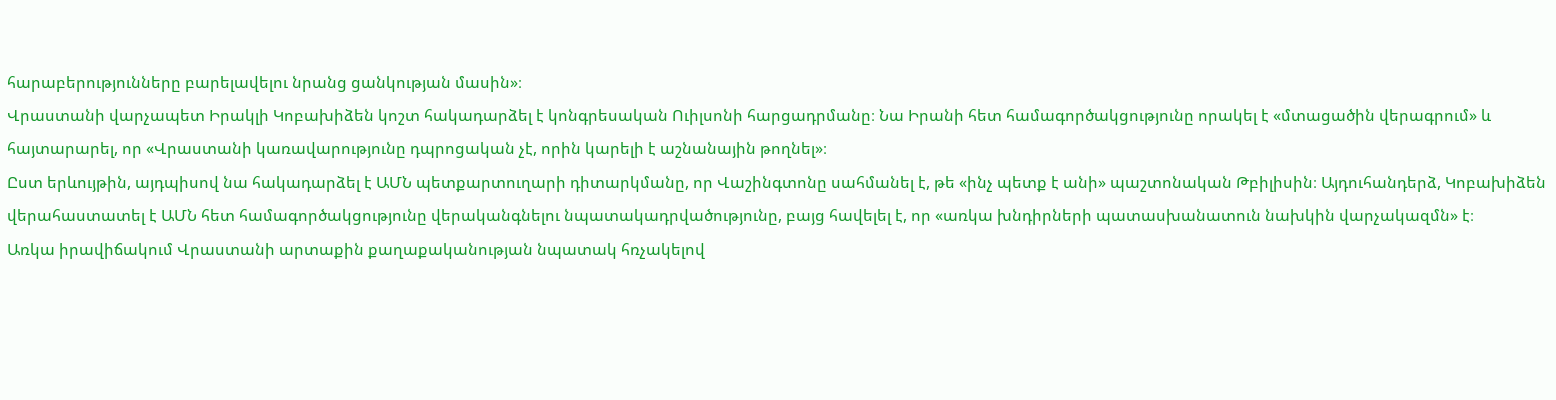հարաբերությունները բարելավելու նրանց ցանկության մասին»։
Վրաստանի վարչապետ Իրակլի Կոբախիձեն կոշտ հակադարձել է կոնգրեսական Ուիլսոնի հարցադրմանը։ Նա Իրանի հետ համագործակցությունը որակել է «մտացածին վերագրում» և հայտարարել, որ «Վրաստանի կառավարությունը դպրոցական չէ, որին կարելի է աշնանային թողնել»։
Ըստ երևույթին, այդպիսով նա հակադարձել է ԱՄՆ պետքարտուղարի դիտարկմանը, որ Վաշինգտոնը սահմանել է, թե «ինչ պետք է անի» պաշտոնական Թբիլիսին։ Այդուհանդերձ, Կոբախիձեն վերահաստատել է ԱՄՆ հետ համագործակցությունը վերականգնելու նպատակադրվածությունը, բայց հավելել է, որ «առկա խնդիրների պատասխանատուն նախկին վարչակազմն» է։
Առկա իրավիճակում Վրաստանի արտաքին քաղաքականության նպատակ հռչակելով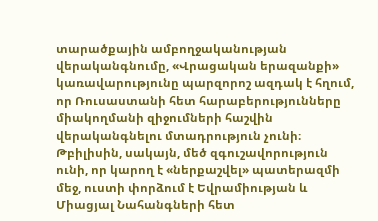տարածքային ամբողջականության վերականգնումը, «Վրացական երազանքի» կառավարությունը պարզորոշ ազդակ է հղում, որ Ռուսաստանի հետ հարաբերությունները միակողմանի զիջումների հաշվին վերականգնելու մտադրություն չունի։
Թբիլիսին, սակայն, մեծ զգուշավորություն ունի, որ կարող է «ներքաշվել» պատերազմի մեջ, ուստի փորձում է Եվրամիության և Միացյալ Նահանգների հետ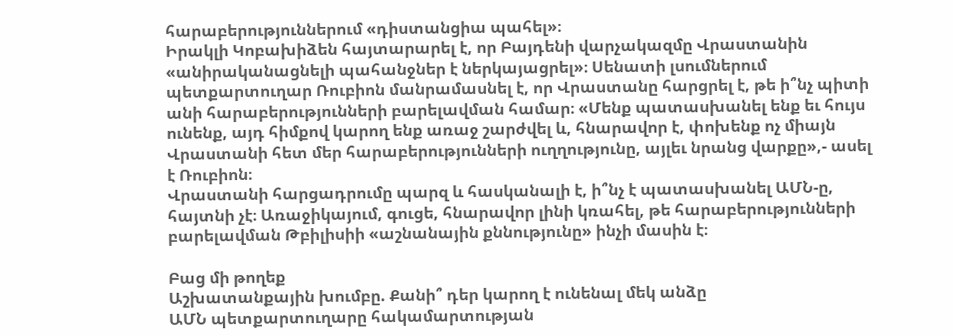հարաբերություններում «դիստանցիա պահել»։
Իրակլի Կոբախիձեն հայտարարել է, որ Բայդենի վարչակազմը Վրաստանին «անիրականացնելի պահանջներ է ներկայացրել»։ Սենատի լսումներում պետքարտուղար Ռուբիոն մանրամասնել է, որ Վրաստանը հարցրել է, թե ի՞նչ պիտի անի հարաբերությունների բարելավման համար։ «Մենք պատասխանել ենք եւ հույս ունենք, այդ հիմքով կարող ենք առաջ շարժվել և, հնարավոր է, փոխենք ոչ միայն Վրաստանի հետ մեր հարաբերությունների ուղղությունը, այլեւ նրանց վարքը»,- ասել է Ռուբիոն։
Վրաստանի հարցադրումը պարզ և հասկանալի է, ի՞նչ է պատասխանել ԱՄՆ-ը, հայտնի չէ։ Առաջիկայում, գուցե, հնարավոր լինի կռահել, թե հարաբերությունների բարելավման Թբիլիսիի «աշնանային քննությունը» ինչի մասին է։

Բաց մի թողեք
Աշխատանքային խումբը. Քանի՞ դեր կարող է ունենալ մեկ անձը
ԱՄՆ պետքարտուղարը հակամարտության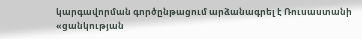կարգավորման գործընթացում արձանագրել է Ռուսաստանի «ցանկության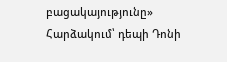բացակայությունը»
Հարձակում՝ դեպի Դոնի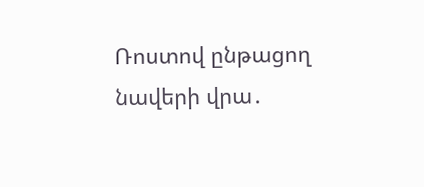Ռոստով ընթացող նավերի վրա․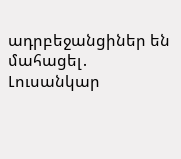ադրբեջանցիներ են մահացել․ Լուսանկար